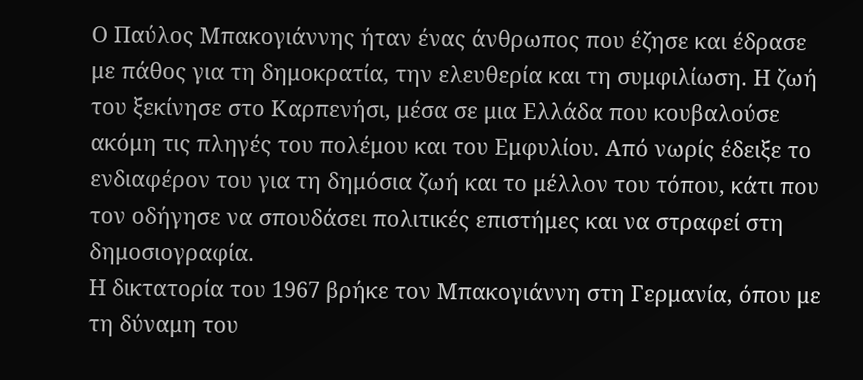Ο Παύλος Μπακογιάννης ήταν ένας άνθρωπος που έζησε και έδρασε με πάθος για τη δημοκρατία, την ελευθερία και τη συμφιλίωση. Η ζωή του ξεκίνησε στο Καρπενήσι, μέσα σε μια Ελλάδα που κουβαλούσε ακόμη τις πληγές του πολέμου και του Εμφυλίου. Από νωρίς έδειξε το ενδιαφέρον του για τη δημόσια ζωή και το μέλλον του τόπου, κάτι που τον οδήγησε να σπουδάσει πολιτικές επιστήμες και να στραφεί στη δημοσιογραφία.
Η δικτατορία του 1967 βρήκε τον Μπακογιάννη στη Γερμανία, όπου με τη δύναμη του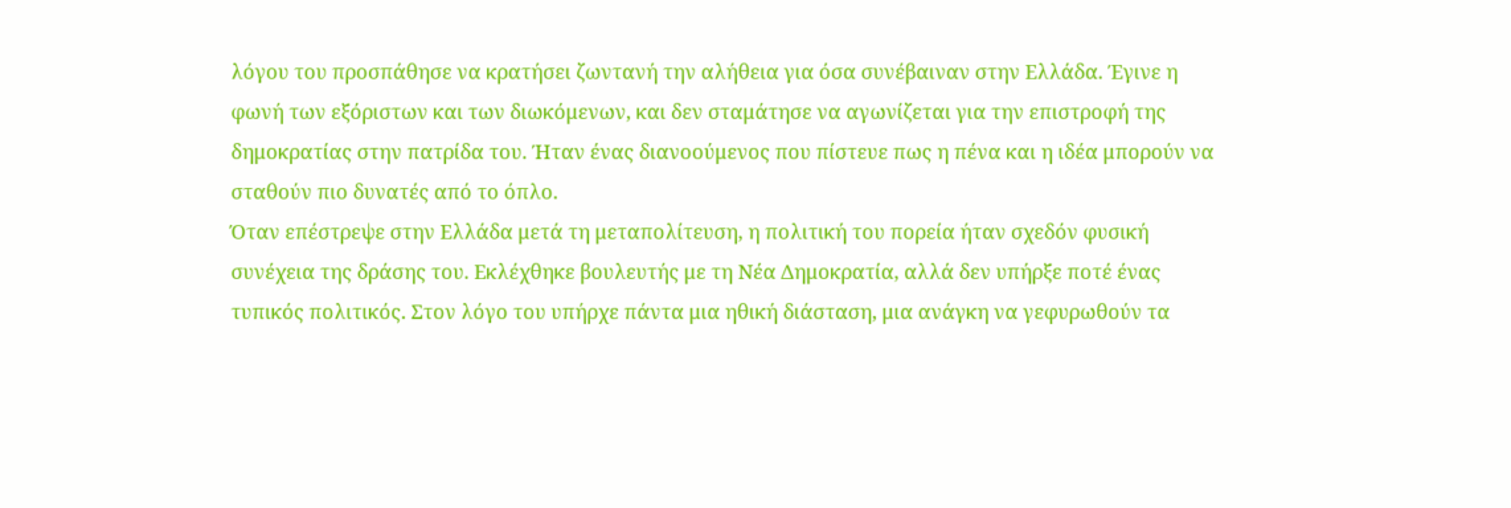λόγου του προσπάθησε να κρατήσει ζωντανή την αλήθεια για όσα συνέβαιναν στην Ελλάδα. Έγινε η φωνή των εξόριστων και των διωκόμενων, και δεν σταμάτησε να αγωνίζεται για την επιστροφή της δημοκρατίας στην πατρίδα του. Ήταν ένας διανοούμενος που πίστευε πως η πένα και η ιδέα μπορούν να σταθούν πιο δυνατές από το όπλο.
Όταν επέστρεψε στην Ελλάδα μετά τη μεταπολίτευση, η πολιτική του πορεία ήταν σχεδόν φυσική συνέχεια της δράσης του. Εκλέχθηκε βουλευτής με τη Νέα Δημοκρατία, αλλά δεν υπήρξε ποτέ ένας τυπικός πολιτικός. Στον λόγο του υπήρχε πάντα μια ηθική διάσταση, μια ανάγκη να γεφυρωθούν τα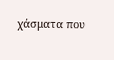χάσματα που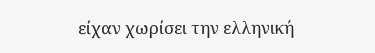είχαν χωρίσει την ελληνική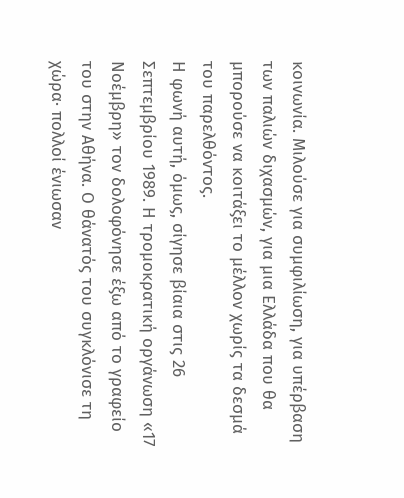κοινωνία. Μιλούσε για συμφιλίωση, για υπέρβαση των παλιών διχασμών, για μια Ελλάδα που θα μπορούσε να κοιτάξει το μέλλον χωρίς τα δεσμά του παρελθόντος.
Η φωνή αυτή, όμως, σίγησε βίαια στις 26 Σεπτεμβρίου 1989. Η τρομοκρατική οργάνωση «17 Νοέμβρη» τον δολοφόνησε έξω από το γραφείο του στην Αθήνα. Ο θάνατός του συγκλόνισε τη χώρα· πολλοί ένιωσαν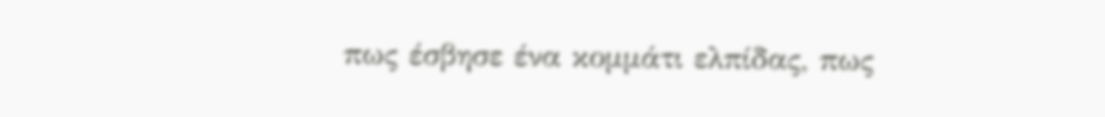πως έσβησε ένα κομμάτι ελπίδας, πως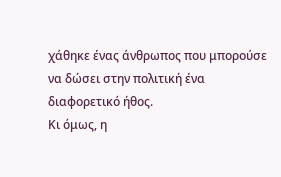χάθηκε ένας άνθρωπος που μπορούσε να δώσει στην πολιτική ένα διαφορετικό ήθος.
Κι όμως, η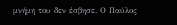μνήμη του δεν έσβησε. Ο Παύλος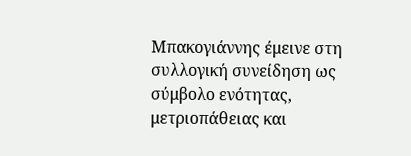Μπακογιάννης έμεινε στη συλλογική συνείδηση ως σύμβολο ενότητας, μετριοπάθειας και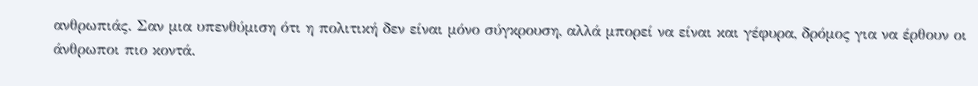ανθρωπιάς. Σαν μια υπενθύμιση ότι η πολιτική δεν είναι μόνο σύγκρουση, αλλά μπορεί να είναι και γέφυρα, δρόμος για να έρθουν οι άνθρωποι πιο κοντά.